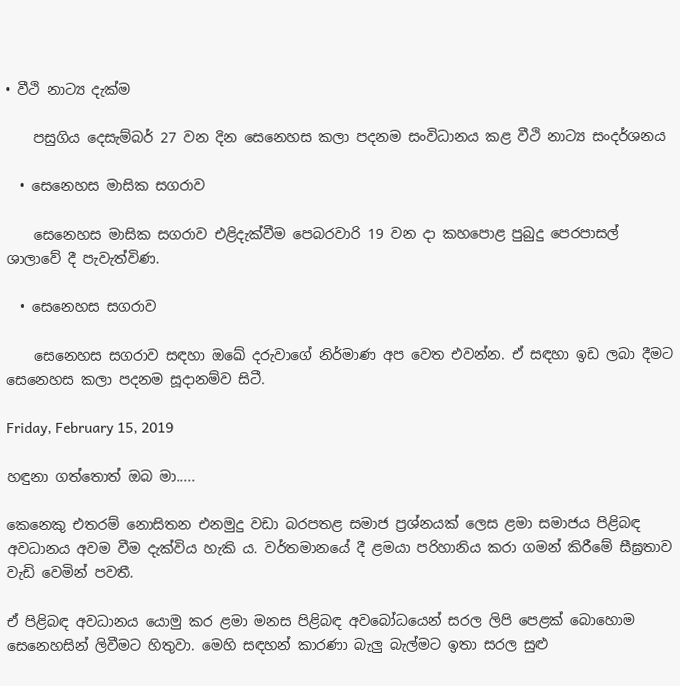• වීථි නාට්‍ය දැක්ම

    පසුගිය දෙසැම්බර් 27 වන දින සෙනෙහස කලා පදනම සංවිධානය කළ වීථි නාට්‍ය සංදර්ශනය

  • සෙනෙහස මාසික සගරාව

    සෙනෙහස මාසික සගරාව එළිදැක්වීම පෙබරවාරි 19 වන දා කහපොළ පුබුදු පෙරපාසල් ශාලාවේ දී පැවැත්විණ.

  • සෙනෙහස සගරාව

    සෙනෙහස සගරාව සඳහා ඔඛේ දරුවාගේ නිර්මාණ අප වෙත එවන්න. ඒ සඳහා ඉඩ ලබා දීමට සෙනෙහස කලා පදනම සූදානම්ව සිටී.

Friday, February 15, 2019

හඳුනා ගත්තොත් ඔබ මා.....

කෙනෙකු එතරම් නොසිතන එනමුදු වඩා බරපතළ සමාජ ප්‍රශ්නයක් ලෙස ළමා සමාජය පිළිබඳ අවධානය අවම වීම දැක්විය හැකි ය. වර්තමානයේ දී ළමයා පරිහානිය කරා ගමන් කිරීමේ සීඝ්‍රතාව වැඩි වෙමින් පවතී.

ඒ පිළිබඳ අවධානය යොමු කර ළමා මනස පිළිබඳ අවබෝධයෙන් සරල ලිපි පෙළක් බොහොම සෙනෙහසින් ලිවීමට හිතුවා. මෙහි සඳහන් කාරණා බැලු බැල්මට ඉතා සරල සුළු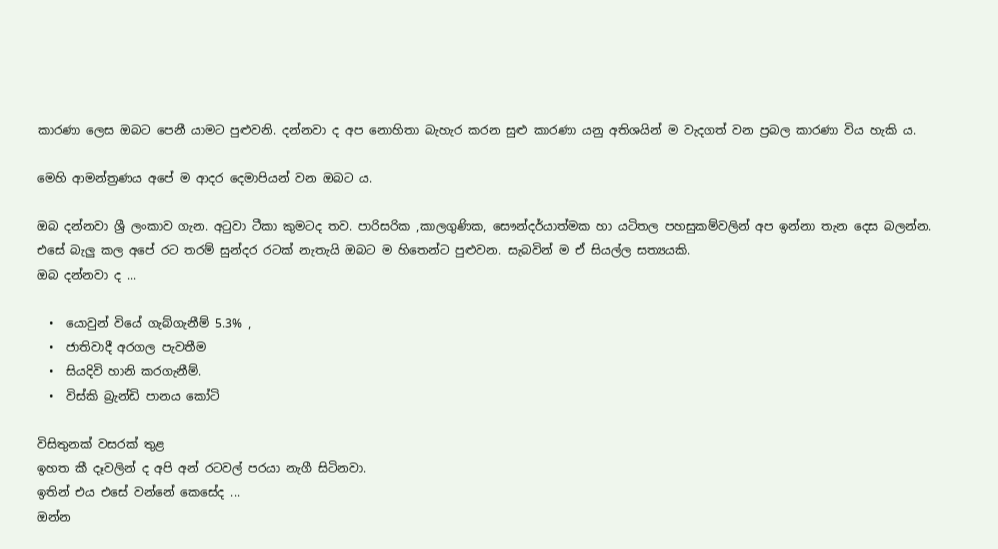කාරණා ලෙස ඔබට පෙනී යාමට පුළුවනි. දන්නවා ද අප නොහිතා බැහැර කරන සුළු කාරණා යනු අතිශයින් ම වැදගත් වන ප්‍රබල කාරණා විය හැකි ය.

මෙහි ආමන්ත්‍රණය අපේ ම ආදර දෙමාපියන් වන ඔබට ය.

ඔබ දන්නවා ශ්‍රී ලංකාව ගැන. අටුවා ටීකා කුමටද තව. පාරිසරික ,කාලගුණික, සෞන්දර්යාත්මක හා යටිතල පහසුකම්වලින් අප ඉන්නා තැන දෙස බලන්න. එසේ බැලු කල අපේ රට තරම් සුන්දර රටක් නැතැයි ඔබට ම හිතෙන්ට පුළුවන. සැබවින් ම ඒ සියල්ල සත්‍යයකි.
ඔබ දන්නවා ද ...

  •  යොවුන් වියේ ගැබ්ගැනීම් 5.3% ,
  •  ජාතිවාදී අරගල පැවතීම
  •  සියදිවි හානි කරගැනීම්.
  •  විස්කි බ්‍රැන්ඩි පානය කෝටි

විසිතුනක් වසරක් තුළ
ඉහත කී දෑවලින් ද අපි අන් රටවල් පරයා නැගී සිටිනවා.
ඉතින් එය එසේ වන්නේ කෙසේද ...
ඔන්න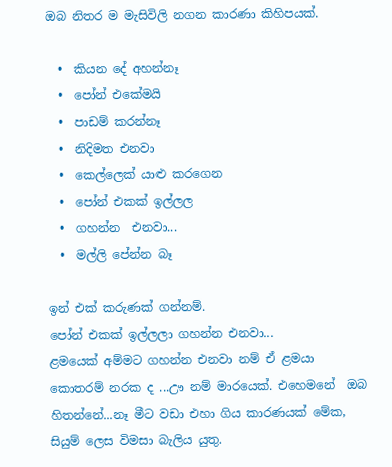ඔබ නිතර ම මැසිවිලි නගන කාරණා කිහිපයක්.

  •  කියන දේ අහන්නෑ
  •  පෝන් එකේමයි
  •  පාඩම් කරන්නෑ
  •  නිදිමත එනවා
  •  කෙල්ලෙක් යාළු කරගෙන
  •  පෝන් එකක් ඉල්ලල
  •  ගහන්න  එනවා...
  •  මල්ලි පේන්න බෑ

ඉන් එක් කරුණක් ගන්නම්.
පෝන් එකක් ඉල්ලලා ගහන්න එනවා...
ළමයෙක් අම්මට ගහන්න එනවා නම් ඒ ළමයා කොතරම් නරක ද ...ඌ නම් මාරයෙක්. එහෙමනේ  ඔබ හිතන්නේ...නෑ මීට වඩා එහා ගිය කාරණයක් මේක, සියුම් ලෙස විමසා බැලිය යුතු.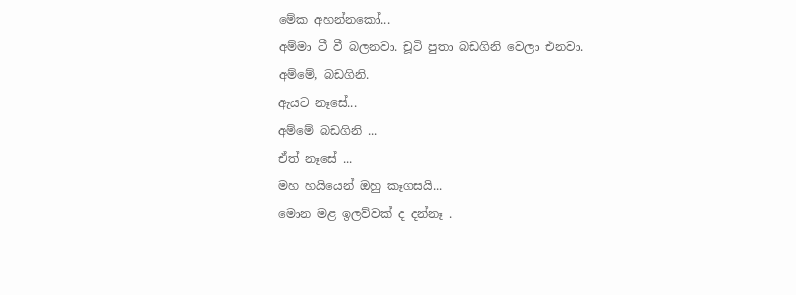මේක අහන්නකෝ...
අම්මා ටී වී බලනවා. චූටි පුතා බඩගිනි වෙලා එනවා.
අම්මේ, බඩගිනි.
ඇයට නෑසේ...
අම්මේ බඩගිනි ...
ඒත් නෑසේ ...
මහ හයියෙන් ඔහු කෑගසයි...
මොන මළ ඉලව්වක් ද දන්නෑ .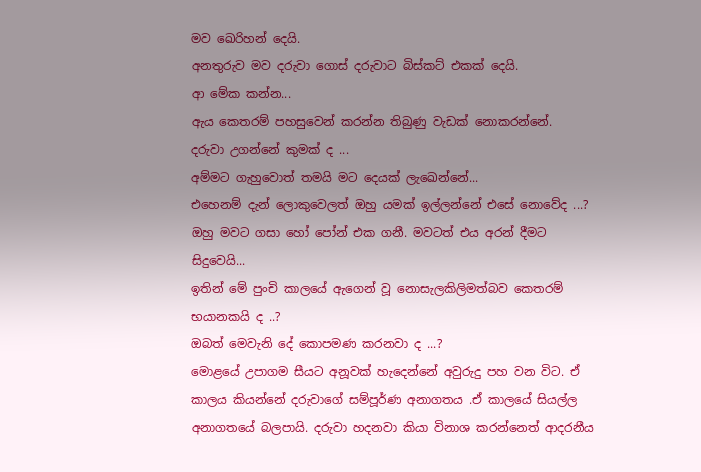මව ඛෙරිහන් දෙයි.
අනතුරුව මව දරුවා ගොස් දරුවාට බිස්කට් එකක් දෙයි.
ආ මේක කන්න...
ඇය කෙතරම් පහසුවෙන් කරන්න තිබුණු වැඩක් නොකරන්නේ.
දරුවා උගන්නේ කුමක් ද ...
අම්මට ගැහුවොත් තමයි මට දෙයක් ලැඛෙන්නේ...
එහෙනම් දැන් ලොකුවෙලත් ඔහු යමක් ඉල්ලන්නේ එසේ නොවේද ...?
ඔහු මවට ගසා හෝ පෝන් එක ගනී. මවටත් එය අරන් දීමට සිදුවෙයි...
ඉතින් මේ පුංචි කාලයේ ඇගෙන් වූ නොසැලකිලිමත්බව කෙතරම් භයානකයි ද ..?
ඔබත් මෙවැනි දේ කොපමණ කරනවා ද ...?
මොළයේ උපාගම සීයට අනූවක් හැදෙන්නේ අවුරුදු පහ වන විට. ඒ කාලය කියන්නේ දරුවාගේ සම්පූර්ණ අනාගතය .ඒ කාලයේ සියල්ල අනාගතයේ බලපායි. දරුවා හදනවා කියා විනාශ කරන්නෙත් ආදරනීය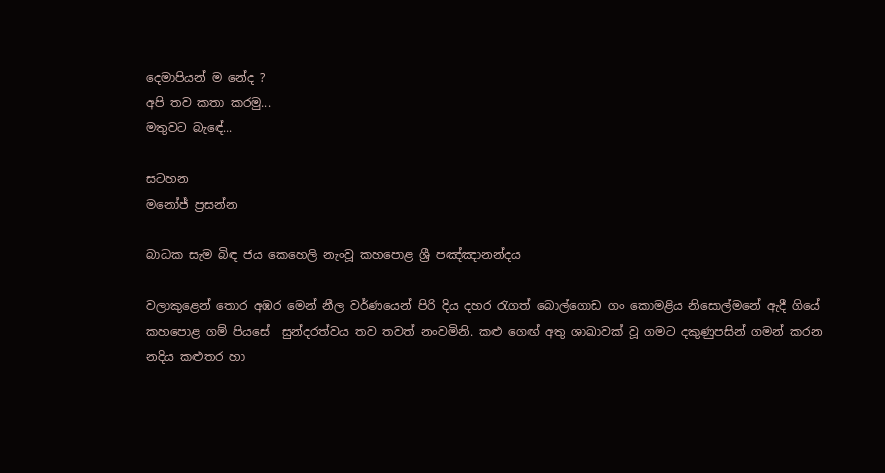දෙමාපියන් ම නේද ?
අපි තව කතා කරමු...
මතුවට බැඳේ...

සටහන
මනෝජ් ප්‍රසන්න

බාධක සැම බිඳ ජය කෙහෙලි නැංවූ කහපොළ ශ්‍රී පඤ්ඤානන්දය

වලාකුළෙන් තොර අඹර මෙන් නීල වර්ණයෙන් පිරි දිය දහර රැගත් බොල්ගොඩ ගං කොමළිය නිසොල්මනේ ඇදී ගියේ කහපොළ ගම් පියසේ  සුන්දරත්වය තව තවත් නංවමිනි. කළු ගෙඟ් අතු ශාඛාවක් වූ ගමට දකුණුපසින් ගමන් කරන නදිය කළුතර හා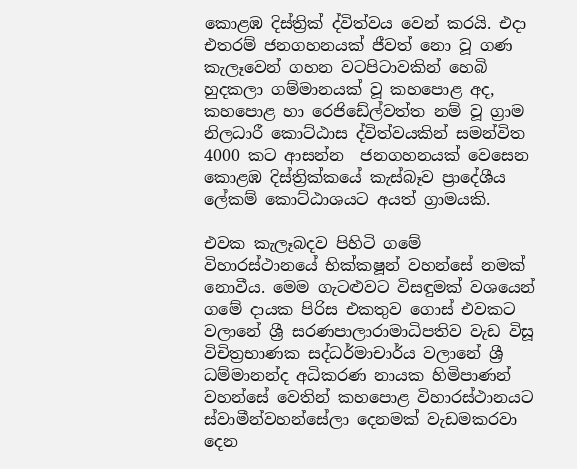කොළඹ දිස්ත්‍රික් ද්විත්වය වෙන් කරයි. එදා එතරම් ජනගහනයක් ජීවත් නො වූ ගණ කැලෑවෙන් ගහන වටපිටාවකින් හෙබි හුදකලා ගම්මානයක් වූ කහපොළ අද, කහපොළ හා රෙජිඩේල්වත්ත නම් වූ ග්‍රාම නිලධාරී කොට්ඨාස ද්විත්වයකින් සමන්විත 4000 කට ආසන්න  ජනගහනයක් වෙසෙන කොළඹ දිස්ත්‍රික්කයේ කැස්බෑව ප්‍රාදේශීය ලේකම් කොට්ඨාශයට අයත් ග්‍රාමයකි.

එවක කැලෑබදව පිහිටි ගමේ විහාරස්ථානයේ භික්ක‍ෂූන් වහන්සේ නමක් නොවීය. මෙම ගැටළුවට විසඳුමක් වශයෙන් ගමේ දායක පිරිස එකතුව ගොස් එවකට වලානේ ශ්‍රී සරණපාලාරාමාධිපතිව වැඩ විසූ විචිත්‍රභාණක සද්ධර්මාචාර්ය වලානේ ශ්‍රී ධම්මානන්ද අධිකරණ නායක හිමිපාණන් වහන්සේ වෙතින් කහපොළ විහාරස්ථානයට ස්වාමීන්වහන්සේලා දෙනමක් වැඩමකරවා දෙන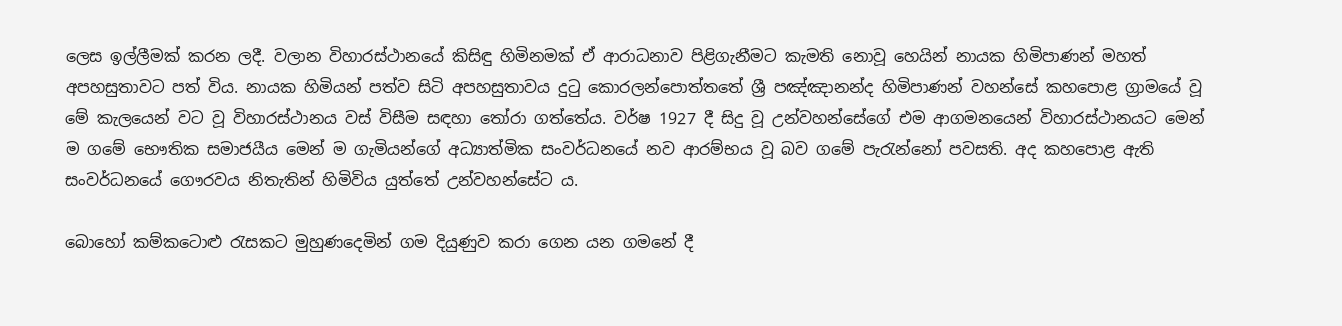ලෙස ඉල්ලීමක් කරන ලදී. වලාන විහාරස්ථානයේ කිසිඳු හිමිනමක් ඒ ආරාධනාව පිළිගැනීමට කැමති නොවූ හෙයින් නායක හිමිපාණන් මහත් අපහසුතාවට පත් විය. නායක හිමියන් පත්ව සිටි අපහසුතාවය දුටු කොරලන්පොත්තතේ ශ්‍රී පඤ්ඤානන්ද හිමිපාණන් වහන්සේ කහපොළ ග්‍රාමයේ වූ මේ කැලයෙන් වට වූ විහාරස්ථානය වස් විසීම සඳහා තෝරා ගත්තේය. වර්ෂ 1927 දී සිදු වූ උන්වහන්සේගේ එම ආගමනයෙන් විහාරස්ථානයට මෙන් ම ගමේ භෞතික සමාජයීය මෙන් ම ගැමියන්ගේ අධ්‍යාත්මික සංවර්ධනයේ නව ආරම්භය වූ බව ගමේ පැරැන්නෝ පවසති. අද කහපොළ ඇති සංවර්ධනයේ ගෞරවය නිතැතින් හිමිවිය යුත්තේ උන්වහන්සේට ය.

බොහෝ කම්කටොළු රැසකට මුහුණදෙමින් ගම දියුණුව කරා ගෙන යන ගමනේ දී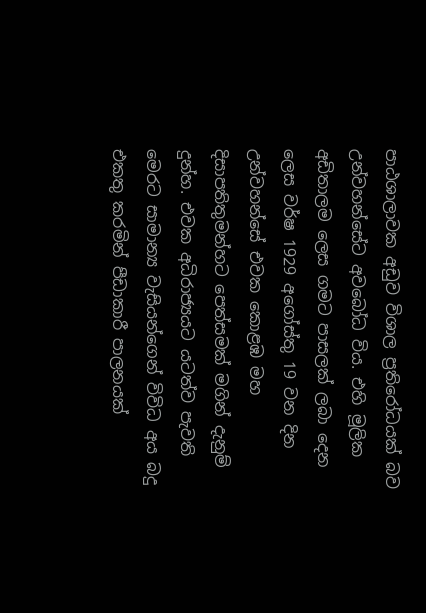පාඨශාලාවක අඩුව විශාල ප්‍රතිරෝධයක් බව උන්වහන්සේට අවබෝධ විය. එහි මූලික අඩිතාලම ලෙස ගමට පාසලක් ලබා දෙන ලෙස වර්ෂ 1929 අගෝස්තු 19 වන දින උන්වහන්සේ එවක කොළඹ මහ දිසාපතිතුමන්හට පෙත්සමක් මගින් දැනුම් දුන්හ. එවක අධිරාජ්‍යයට යටත්ව පැවති මෙරට සාමාන්‍ය වැසියන්ගෙන් විවිධ අය බදු එකතු කරමින් පීඩාකාරී පාලනයක්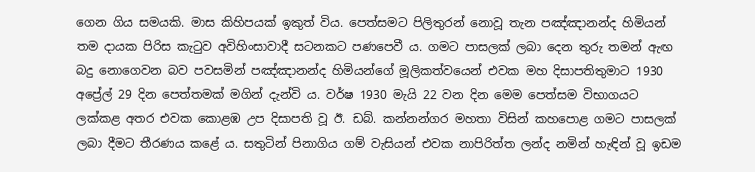ගෙන ගිය සමයකි. මාස කිහිපයක් ඉකුත් විය. පෙත්සමට පිලිතුරන් නොවූ තැන පඤ්ඤානන්ද හිමියන් තම දායක පිරිස කැටුව අවිහිංසාවාදී සටනකට පණපෙවී ය. ගමට පාසලක් ලබා දෙන තුරු තමන් ඇඟ බදු නොගෙවන බව පවසමින් පඤ්ඤානන්ද හිමියන්ගේ මූලිකත්වයෙන් එවක මහ දිසාපතිතුමාට 1930 අප්‍රේල් 29 දින පෙත්තමක් මගින් දැන්වි ය. වර්ෂ 1930 මැයි 22 වන දින මෙම පෙත්සම විභාගයට ලක්කළ අතර එවක කොළඹ උප දිසාපති වූ ඊ. ඩබ්. කන්නන්ගර මහතා විසින් කහපොළ ගමට පාසලක් ලබා දීමට තීරණය කළේ ය. සතුටින් පිනාගිය ගම් වැසියන් එවක නාපිරිත්ත ලන්ද නමින් හැඳින් වූ ඉඩම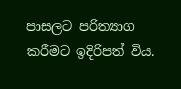පාසලට පරිත්‍යාග කරීමට ඉදිරිපත් විය.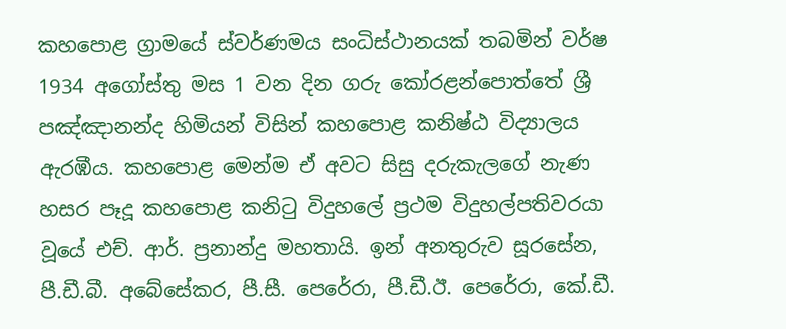කහපොළ ග්‍රාමයේ ස්වර්ණමය සංධිස්ථානයක් තබමින් වර්ෂ 1934 අගෝස්තු මස 1 වන දින ගරු කෝරළන්පොත්තේ ශ්‍රී පඤ්ඤානන්ද හිමියන් විසින් කහපොළ කනිෂ්ඨ විද්‍යාලය ඇරඹීය. කහපොළ මෙන්ම ඒ අවට සිසු දරුකැලගේ නැණ හසර පෑදූ කහපොළ කනිටු විදුහලේ ප්‍රථම විදුහල්පතිවරයා වූයේ එච්. ආර්. ප්‍රනාන්දු මහතායි. ඉන් අනතුරුව සූරසේන, පී.ඩී.බී. අබේසේකර, පී.සී. පෙරේරා, පී.ඩී.ඊ. පෙරේරා, කේ.ඩී.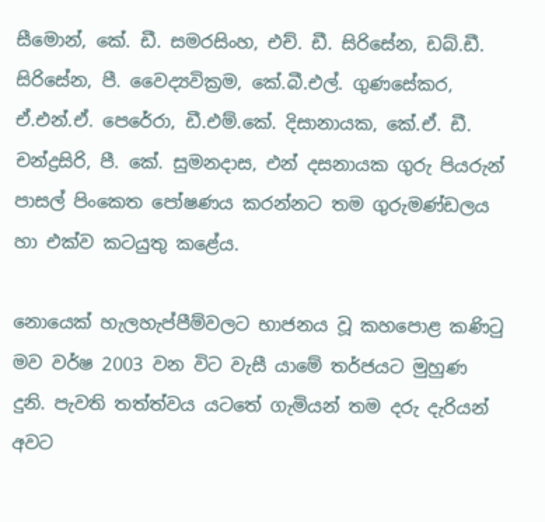සීමොන්, කේ. ඩී. සමරසිංහ, එච්. ඩී. සිරිසේන, ඩබ්.ඩී. සිරිසේන, පී. වෛද්‍යවික්‍රම, කේ.බී.එල්. ගුණසේකර, ඒ.එන්.ඒ. පෙරේරා, ඩී.එම්.කේ. දිසානායක, කේ.ඒ. ඩී. චන්ද්‍රසිරි, පී. කේ. සුමනදාස, එන් දසනායක ගුරු පියරුන් පාසල් පිංකෙත පෝෂණය කරන්නට තම ගුරුමණ්ඩලය හා එක්ව කටයුතු කළේය.

නොයෙක් හැලහැප්පීම්වලට භාජනය වූ කහපොළ කණිටු මව වර්ෂ 2003 වන විට වැසී යාමේ තර්ජයට මුහුණ දුනි. පැවති තත්ත්වය යටතේ ගැමියන් තම දරු දැරියන් අවට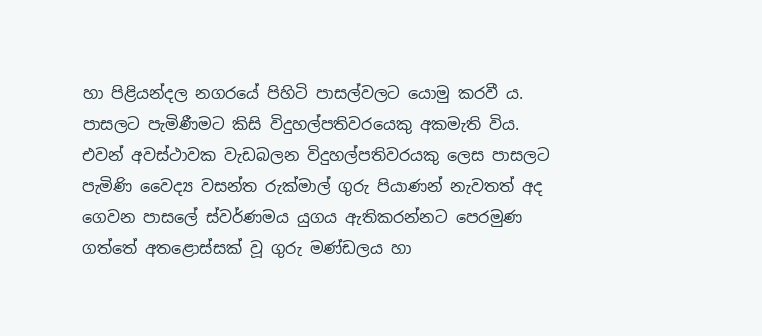හා පිළියන්දල නගරයේ පිහිටි පාසල්වලට යොමු කරවී ය. පාසලට පැමිණීමට කිසි විදුහල්පතිවරයෙකු අකමැති විය. එවන් අවස්ථාවක වැඩබලන විදුහල්පතිවරයකු ලෙස පාසලට පැමිණි වෛද්‍ය වසන්ත රුක්මාල් ගුරු පියාණන් නැවතත් අද ගෙවන පාසලේ ස්වර්ණමය යුගය ඇතිකරන්නට පෙරමුණ ගත්තේ අතළොස්සක් වූ ගුරු මණ්ඩලය හා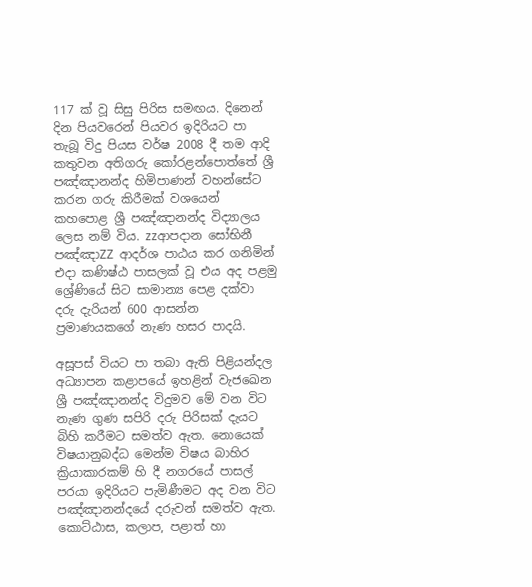117 ක් වූ සිසු පිරිස සමඟය. දිනෙන් දින පියවරෙන් පියවර ඉදිරියට පා තැබූ විදු පියස වර්ෂ 2008 දී තම ආදි කතුවන අතිගරු කෝරළන්පොත්තේ ශ්‍රී පඤ්ඤානන්ද හිමිපාණන් වහන්සේට කරන ගරු කිරීමක් වශයෙන් කහපොළ ශ්‍රී පඤ්ඤානන්ද විද්‍යාලය ලෙස නම් විය. zzආපදාන සෝභිනී පඤ්ඤාZZ ආදර්ශ පාඨය කර ගනිමින් එදා කණිෂ්ඨ පාසලක් වූ එය අද පළමු ශ්‍රේණියේ සිට සාමාන්‍ය පෙළ දක්වා දරු දැරියන් 600 ආසන්න ප්‍රමාණයකගේ නැණ හසර පාදයි.

අසූපස් වියට පා තබා ඇති පිළියන්දල අධ්‍යාපන කළාපයේ ඉහළින් වැජඛෙන ශ්‍රී පඤ්ඤානන්ද විදුමව මේ වන විට නැණ ගුණ සපිරි දරු පිරිසක් දැයට බිහි කරීමට සමත්ව ඇත. නොයෙක් විෂයානුබද්ධ මෙන්ම විෂය බාහිර ක්‍රියාකාරකම් හි දී නගරයේ පාසල් පරයා ඉදිරියට පැමිණීමට අද වන විට පඤ්ඤානන්දයේ දරුවන් සමත්ව ඇත. කොට්ඨාස, කලාප, පළාත් හා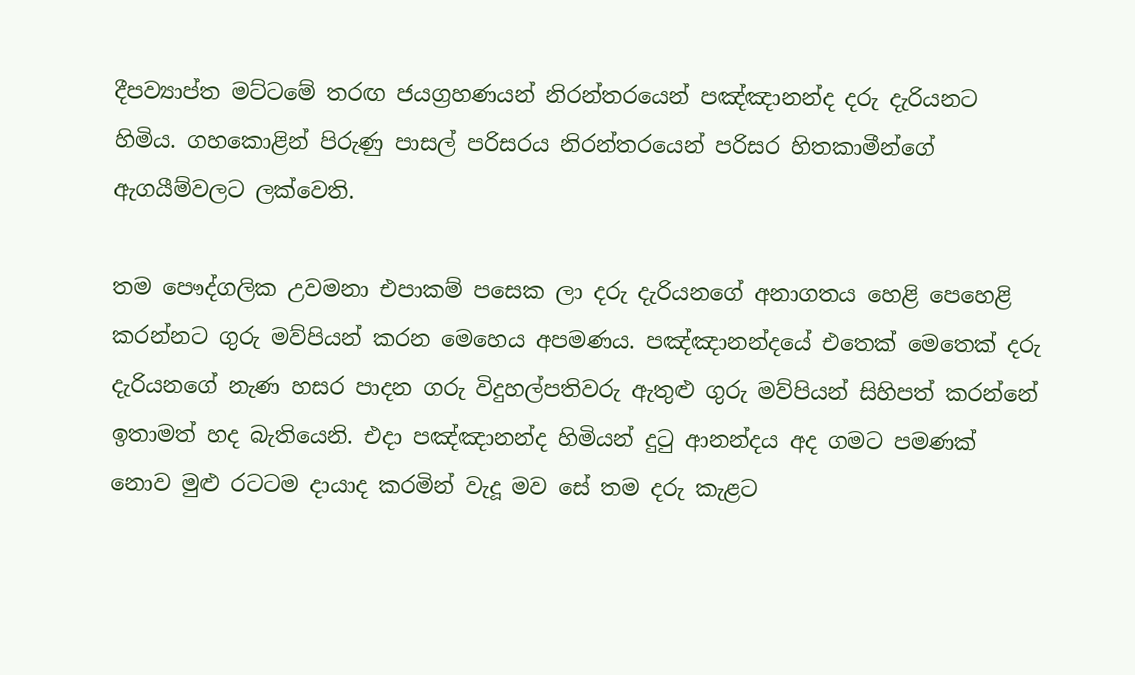දීපව්‍යාප්ත මට්ටමේ තරඟ ජයග්‍රහණයන් නිරන්තරයෙන් පඤ්ඤානන්ද දරු දැරියනට හිමිය. ගහකොළින් පිරුණු පාසල් පරිසරය නිරන්තරයෙන් පරිසර හිතකාමීන්ගේ ඇගයීම්වලට ලක්වෙති.

තම පෞද්ගලික උවමනා එපාකම් පසෙක ලා දරු දැරියනගේ අනාගතය හෙළි පෙහෙළි කරන්නට ගුරු මව්පියන් කරන මෙහෙය අපමණය. පඤ්ඤානන්දයේ එතෙක් මෙතෙක් දරු දැරියනගේ නැණ හසර පාදන ගරු විදුහල්පතිවරු ඇතුළු ගුරු මව්පියන් සිහිපත් කරන්නේ ඉතාමත් හද බැතියෙනි. එදා පඤ්ඤානන්ද හිමියන් දුටු ආනන්දය අද ගමට පමණක් නොව මුළු රටටම දායාද කරමින් වැදූ මව සේ තම දරු කැළට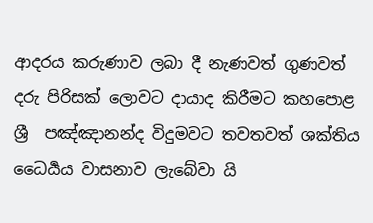ආදරය කරුණාව ලබා දී නැණවත් ගුණවත් දරු පිරිසක් ලොවට දායාද කිරීමට කහපොළ ශ්‍රී  පඤ්ඤානන්ද විදුමවට තවතවත් ශක්තිය ධෛර්‍යය වාසනාව ලැබේවා යි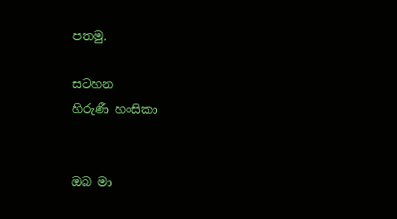පතමු.

සටහන
හිරුණී හංසිකා


ඔබ මා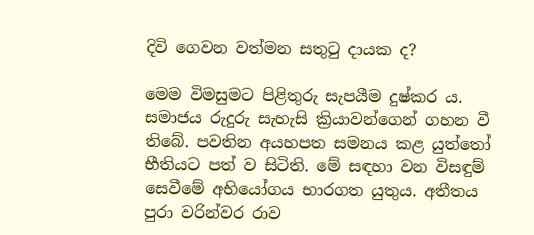දිවි ගෙවන වත්මන සතුටු දායක ද?

මෙම විමසුමට පිළිතුරු සැපයීම දුෂ්කර ය. සමාජය රුදුරු සැහැසි ක්‍රියාවන්ගෙන් ගහන වී තිබේ. පවතින අයහපත සමනය කළ යුත්තෝ භීතියට පත් ව සිටිති. මේ සඳහා වන විසඳුම් සෙවීමේ අභියෝගය භාරගත යුතුය. අතීතය පුරා වරින්වර රාව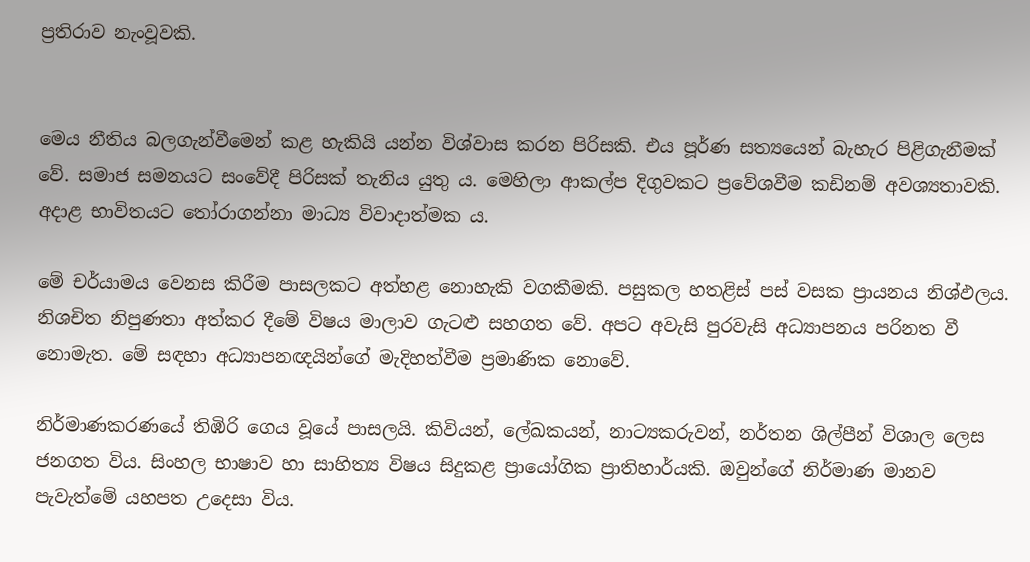ප්‍රතිරාව නැංවූවකි.


මෙය නීතිය බලගැන්වීමෙන් කළ හැකියි යන්න විශ්වාස කරන පිරිසකි. එය පූර්ණ සත්‍යයෙන් බැහැර පිළිගැනීමක් වේ. සමාජ සමනයට සංවේදී පිරිසක් තැනිය යුතු ය. මෙහිලා ආකල්ප දිගුවකට ප්‍රවේශවීම කඩිනම් අවශ්‍යතාවකි. අදාළ භාවිතයට තෝරාගන්නා මාධ්‍ය විවාදාත්මක ය.

මේ චර්යාමය වෙනස කිරීම පාසලකට අත්හළ නොහැකි වගකීමකි. පසුකල හතළිස් පස් වසක ප්‍රායනය නිශ්ඵලය. නිශචිත නිපුණතා අත්කර දීමේ විෂය මාලාව ගැටළු සහගත වේ. අපට අවැසි පුරවැසි අධ්‍යාපනය පරිනත වී නොමැත. මේ සඳහා අධ්‍යාපනඥයින්ගේ මැදිහත්වීම ප්‍රමාණික නොවේ.

නිර්මාණකරණයේ තිඹිරි ගෙය වූයේ පාසලයි. කිවියන්, ලේඛකයන්, නාට්‍යකරුවන්, නර්තන ශිල්පීන් විශාල ලෙස ජනගත විය. සිංහල භාෂාව හා සාහිත්‍ය විෂය සිදුකළ ප්‍රායෝගික ප්‍රාතිහාර්යකි. ඔවුන්ගේ නිර්මාණ මානව පැවැත්මේ යහපත උදෙසා විය.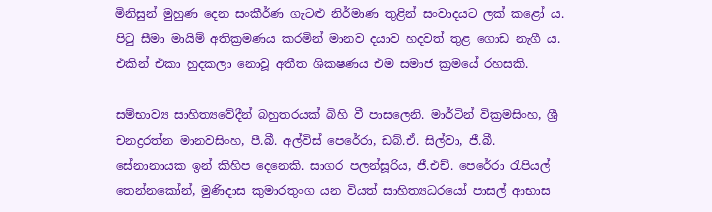මිනිසුන් මුහුණ දෙන සංකීර්ණ ගැටළු නිර්මාණ තුළින් සංවාදයට ලක් කළෝ ය. පිටු සීමා මායිම් අතික්‍රමණය කරමින් මානව දයාව හදවත් තුළ ගොඩ නැගී ය. එකින් එකා හුදකලා නොවූ අතීත ශික‍ෂණය එම සමාජ ක්‍රමයේ රහසකි.

සම්භාව්‍ය සාහිත්‍යවේදීන් බහුතරයක් බිහි වී පාසලෙනි. මාර්ටින් වික්‍රමසිංහ, ශ්‍රී චන‍ද්‍රරත්න මානවසිංහ, පී.බී. අල්විස් පෙරේරා, ඩබ්.ඒ. සිල්වා, ජී.බී. සේනානායක ඉන් කිහිප දෙනෙකි. සාගර පලන්සූරිය, ජී.එච්. පෙරේරා රැපියල් තෙන්නකෝන්, මුණිදාස කුමාරතුංග යන වියත් සාහිත්‍යධරයෝ පාසල් ආභාස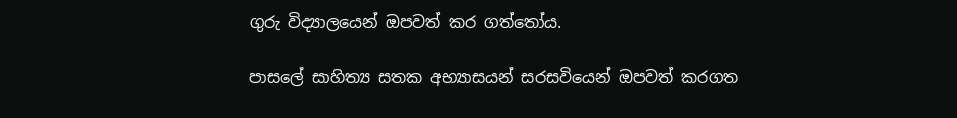ගුරු විද්‍යාලයෙන් ඔපවත් කර ගත්තෝය.

පාසලේ සාහිත්‍ය සතක අභ්‍යාසයන් සරසවියෙන් ඔපවත් කරගත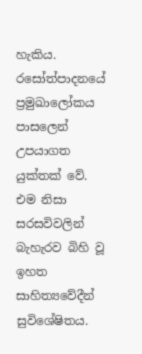හැකිය. රසෝත්පාදනයේ ප්‍රමුඛාලෝකය පාසලෙන් උපයාගත යුක්තක් වේ. එම නිසා සරසවිවලින් බැහැරව බිහි වූ ඉහත සාහිත්‍යවේදීන් සුවිශේෂිතය.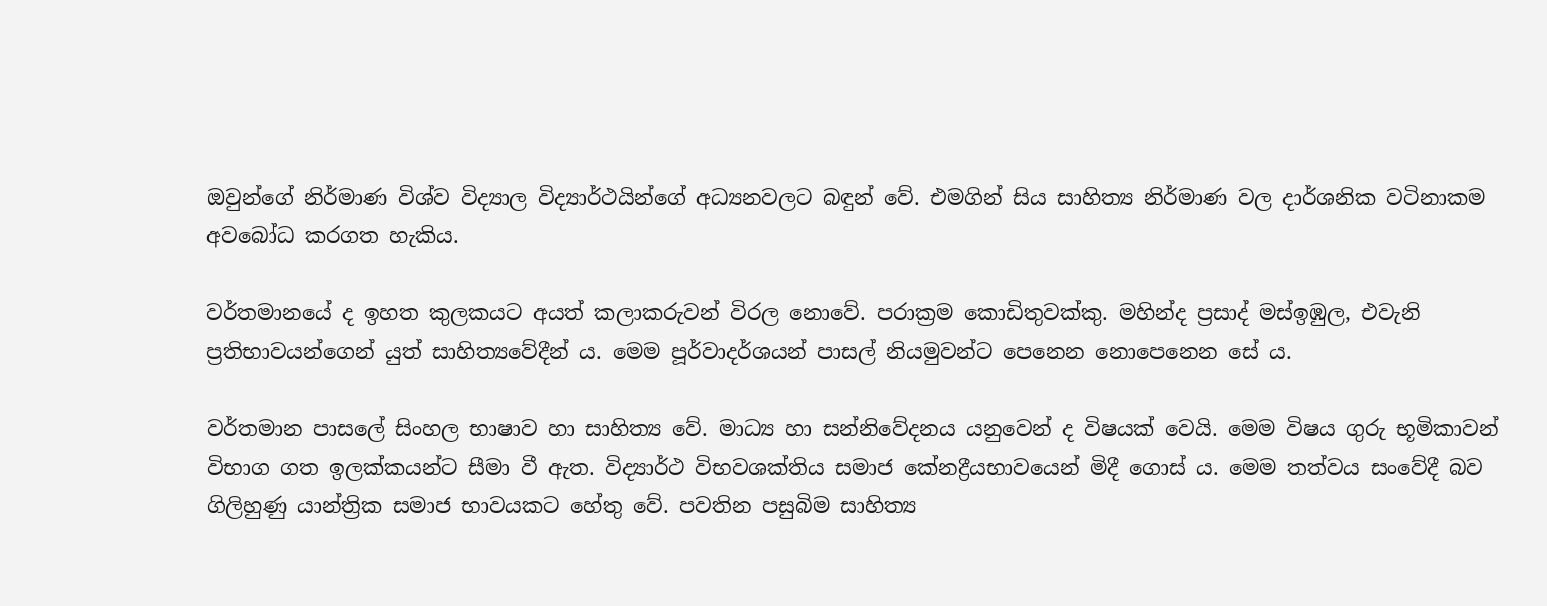ඔවුන්ගේ නිර්මාණ විශ්ව විද්‍යාල විද්‍යාර්ථයින්ගේ අධ්‍යනවලට බඳුන් වේ. එමගින් සිය සාහිත්‍ය නිර්මාණ වල දාර්ශනික වටිනාකම අවබෝධ කරගත හැකිය.

වර්තමානයේ ද ඉහත කුලකයට අයත් කලාකරුවන් විරල නොවේ. පරාක්‍රම කොඩිතුවක්කු. මහින්ද ප්‍රසාද් මස්ඉඹුල, එවැනි ප්‍රතිභාවයන්ගෙන් යුත් සාහිත්‍යවේදීන් ය. මෙම පූර්වාදර්ශයන් පාසල් නියමුවන්ට පෙනෙන නොපෙනෙන සේ ය.

වර්තමාන පාසලේ සිංහල භාෂාව හා සාහිත්‍ය වේ. මාධ්‍ය හා සන්නිවේදනය යනුවෙන් ද විෂයක් වෙයි. මෙම විෂය ගුරු භූමිකාවන් විභාග ගත ඉලක්කයන්ට සීමා වී ඇත. විද්‍යාර්ථ විභවශක්තිය සමාජ කේන‍ද්‍රීයභාවයෙන් මිදී ගොස් ය. මෙම තත්වය සංවේදී බව ගිලිහුණු යාන්ත්‍රික සමාජ භාවයකට හේතු වේ. පවතින පසුබිම සාහිත්‍ය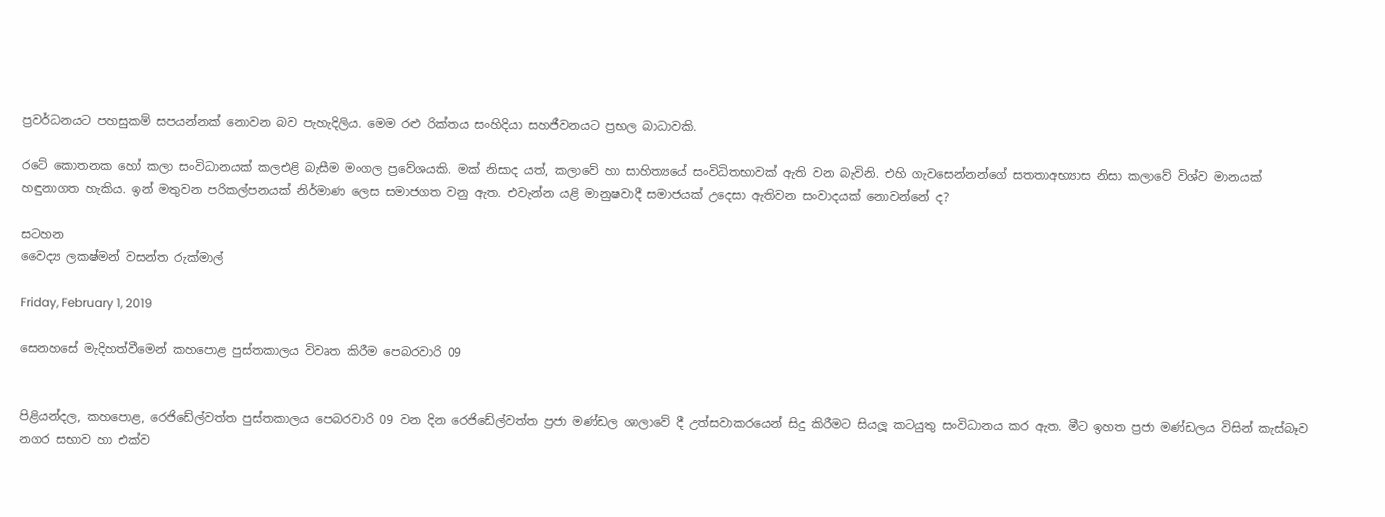ප්‍රවර්ධනයට පහසුකම් සපයන්නක් නොවන බව පැහැදිලිය. මෙම රළු රික්තය සංහිදියා සහජීවනයට ප්‍රභල බාධාවකි.

රටේ කොතනක හෝ කලා සංවිධානයක් කලඑළි බැසීම මංගල ප්‍රවේශයකි. මක් නිසාද යත්, කලාවේ හා සාහිත්‍යයේ සංවිධිතභාවක් ඇති වන බැවිනි. එහි ගැවසෙන්නන්ගේ සතතාඅභ්‍යාස නිසා කලාවේ විශ්ව මානයක් හඳුනාගත හැකිය. ඉන් මතුවන පරිකල්පනයක් නිර්මාණ ලෙස සමාජගත වනු ඇත. එවැන්න යළි මානුෂවාදී සමාජයක් උදෙසා ඇතිවන සංවාදයක් නොවන්නේ ද?

සටහන
වෛද්‍ය ලක‍ෂ්මන් වසන්ත රුක්මාල්

Friday, February 1, 2019

සෙනහසේ මැදිහත්වීමෙන් කහපොළ පුස්තකාලය විවෘත කිරීම පෙබරවාරි 09


පිළියන්දල, කහපොළ, රෙජිඩේල්වත්ත පුස්තකාලය පෙබරවාරි 09 වන දින රෙජිඩේල්වත්ත ප්‍රජා මණ්ඩල ශාලාවේ දී උත්සවාකරයෙන් සිදු කිරීමට සියලූ කටයුතු සංවිධානය කර ඇත. මීට ඉහත ප්‍රජා මණ්ඩලය විසින් කැස්බෑව නගර සභාව හා එක්ව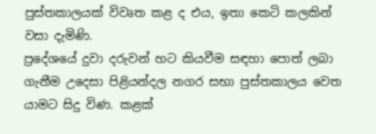පුස්තකාලයක් විවෘත කළ ද එය, ඉතා කෙටි කලකින් වසා දැමිණි.
ප්‍රදේශයේ දුවා දරුවන් හට කියවීම සඳහා පොත් ලබා ගැනීම උදෙසා පිළියන්දල නගර සභා පුස්තකාලය වෙත යාමට සිදු විණ. කළක්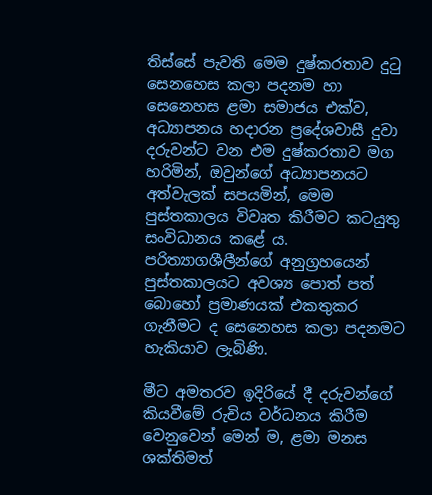තිස්සේ පැවති මෙම දුෂ්කරතාව දුටු සෙනහෙස කලා පදනම හා සෙනෙහස ළමා සමාජය එක්ව, අධ්‍යාපනය හදාරන ප්‍රදේශවාසී දුවා දරුවන්ට වන එම දුෂ්කරතාව මග හරිමින්, ඔවුන්ගේ අධ්‍යාපනයට අත්වැලක් සපයමින්, මෙම පුස්තකාලය විවෘත කිරීමට කටයුතු සංවිධානය කළේ ය. පරිත්‍යාගශීලීන්ගේ අනුග්‍රහයෙන් පුස්තකාලයට අවශ්‍ය පොත් පත් බොහෝ ප්‍රමාණයක් එකතුකර ගැනීමට ද සෙනෙහස කලා පදනමට හැකියාව ලැබිණි.

මීට අමතරව ඉදිරියේ දී දරුවන්ගේ කියවීමේ රුචිය වර්ධනය කිරීම වෙනුවෙන් මෙන් ම, ළමා මනස ශක්තිමත්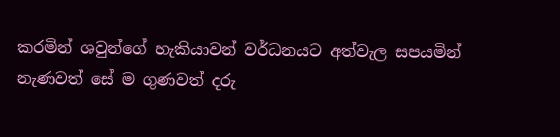කරමින් ශවුන්ගේ හැකියාවන් වර්ධනයට අත්වැල සපයමින් නැණවත් සේ ම ගුණවත් දරු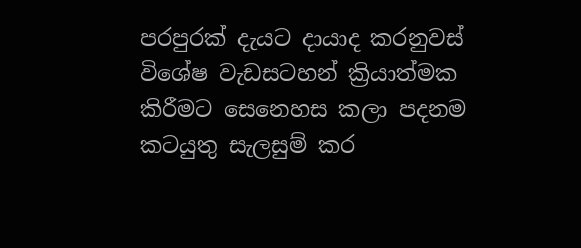පරපුරක් දැයට දායාද කරනුවස් විශේෂ වැඩසටහන් ක්‍රියාත්මක කිරීමට සෙනෙහස කලා පදනම කටයුතු සැලසුම් කර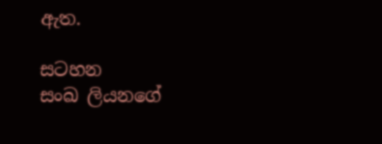ඇත.

සටහන
සංඛ ලියනගේ